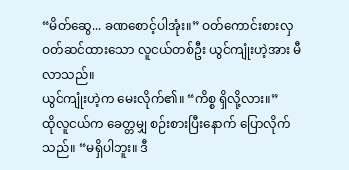“မိတ်ဆွေ... ခဏစောင့်ပါအုံး။” ဝတ်ကောင်းစားလှ ဝတ်ဆင်ထားသော လူငယ်တစ်ဦး ယွင်ကျုံးဟဲ့အား မီလာသည်။
ယွင်ကျုံးဟဲ့က မေးလိုက်၏။ “ကိစ္စ ရှိလို့လား။”
ထိုလူငယ်က ခေတ္တမျှ စဉ်းစားပြီးနောက် ပြောလိုက်သည်။ “မရှိပါဘူး။ ဒီ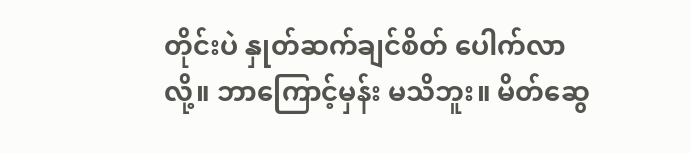တိုင်းပဲ နှုတ်ဆက်ချင်စိတ် ပေါက်လာလို့။ ဘာကြောင့်မှန်း မသိဘူး။ မိတ်ဆွေ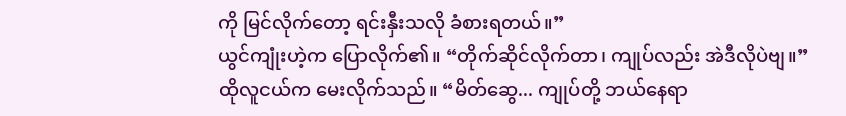ကို မြင်လိုက်တော့ ရင်းနှီးသလို ခံစားရတယ်။”
ယွင်ကျုံးဟဲ့က ပြောလိုက်၏။ “တိုက်ဆိုင်လိုက်တာ၊ ကျုပ်လည်း အဲဒီလိုပဲဗျ။”
ထိုလူငယ်က မေးလိုက်သည်။ “မိတ်ဆွေ... ကျုပ်တို့ ဘယ်နေရာ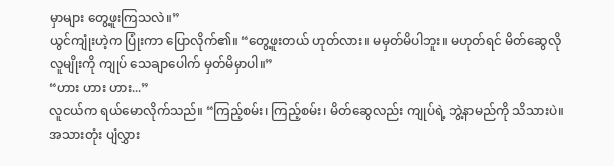မှာများ တွေ့ဖူးကြသလဲ။”
ယွင်ကျုံးဟဲ့က ပြုံးကာ ပြောလိုက်၏။ “တွေ့ဖူးတယ် ဟုတ်လား။ မမှတ်မိပါဘူး။ မဟုတ်ရင် မိတ်ဆွေလို လူမျိုးကို ကျုပ် သေချာပေါက် မှတ်မိမှာပါ။”
“ဟား ဟား ဟား...”
လူငယ်က ရယ်မောလိုက်သည်။ “ကြည့်စမ်း၊ ကြည့်စမ်း၊ မိတ်ဆွေလည်း ကျုပ်ရဲ့ ဘွဲ့နာမည်ကို သိသားပဲ။ အသားတုံး ပျံလွှား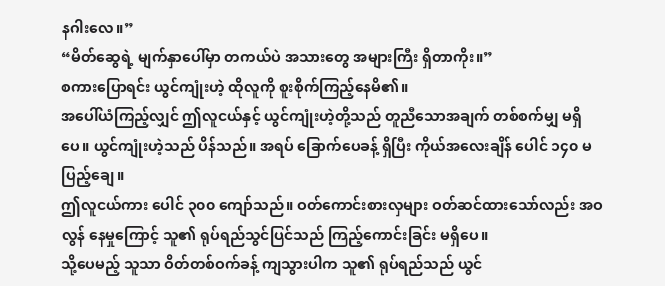နဂါးလေ။”
“မိတ်ဆွေရဲ့ မျက်နှာပေါ်မှာ တကယ်ပဲ အသားတွေ အများကြီး ရှိတာကိုး။”
စကားပြောရင်း ယွင်ကျုံးဟဲ့ ထိုလူကို စူးစိုက်ကြည့်နေမိ၏။
အပေါ်ယံကြည့်လျှင် ဤလူငယ်နှင့် ယွင်ကျုံးဟဲ့တို့သည် တူညီသောအချက် တစ်စက်မျှ မရှိပေ။ ယွင်ကျုံးဟဲ့သည် ပိန်သည်။ အရပ် ခြောက်ပေခန့် ရှိပြီး ကိုယ်အလေးချိန် ပေါင် ၁၄၀ မပြည့်ချေ။
ဤလူငယ်ကား ပေါင် ၃၀၀ ကျော်သည်။ ဝတ်ကောင်းစားလှများ ဝတ်ဆင်ထားသော်လည်း အဝလွန် နေမှုကြောင့် သူ၏ ရုပ်ရည်သွင်ပြင်သည် ကြည့်ကောင်းခြင်း မရှိပေ။
သို့ပေမည့် သူသာ ဝိတ်တစ်ဝက်ခန့် ကျသွားပါက သူ၏ ရုပ်ရည်သည် ယွင်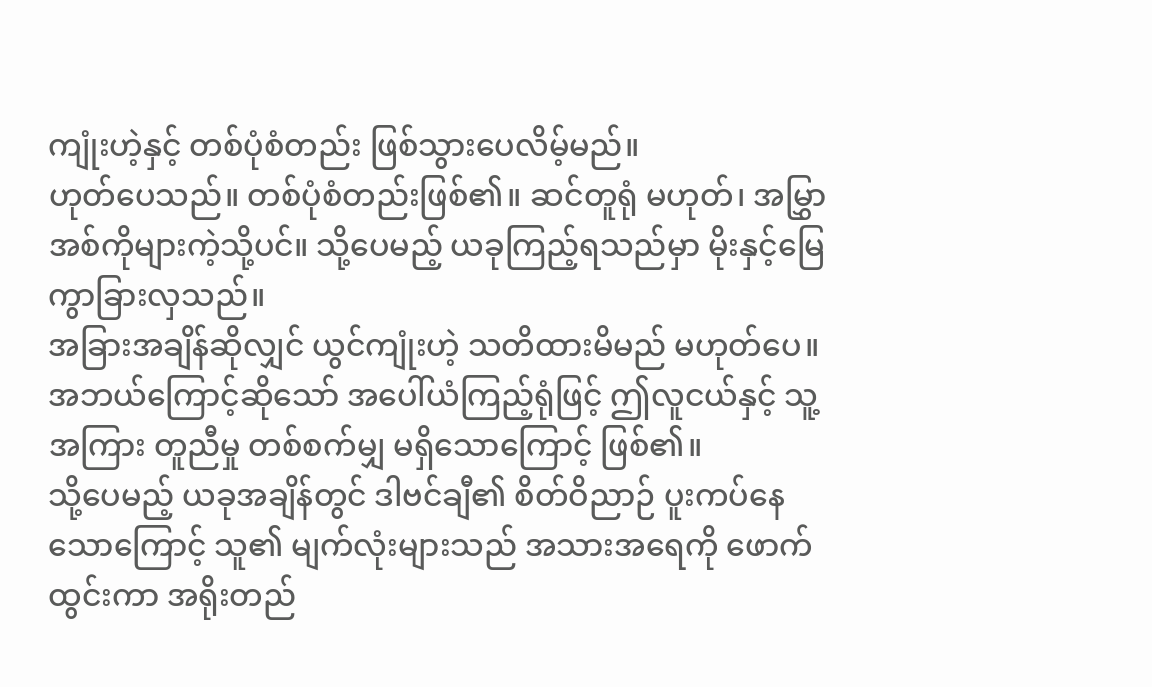ကျုံးဟဲ့နှင့် တစ်ပုံစံတည်း ဖြစ်သွားပေလိမ့်မည်။
ဟုတ်ပေသည်။ တစ်ပုံစံတည်းဖြစ်၏။ ဆင်တူရုံ မဟုတ်၊ အမြွှာအစ်ကိုများကဲ့သို့ပင်။ သို့ပေမည့် ယခုကြည့်ရသည်မှာ မိုးနှင့်မြေ ကွာခြားလှသည်။
အခြားအချိန်ဆိုလျှင် ယွင်ကျုံးဟဲ့ သတိထားမိမည် မဟုတ်ပေ။ အဘယ်ကြောင့်ဆိုသော် အပေါ်ယံကြည့်ရုံဖြင့် ဤလူငယ်နှင့် သူ့အကြား တူညီမှု တစ်စက်မျှ မရှိသောကြောင့် ဖြစ်၏။
သို့ပေမည့် ယခုအချိန်တွင် ဒါဗင်ချီ၏ စိတ်ဝိညာဉ် ပူးကပ်နေသောကြောင့် သူ၏ မျက်လုံးများသည် အသားအရေကို ဖောက်ထွင်းကာ အရိုးတည်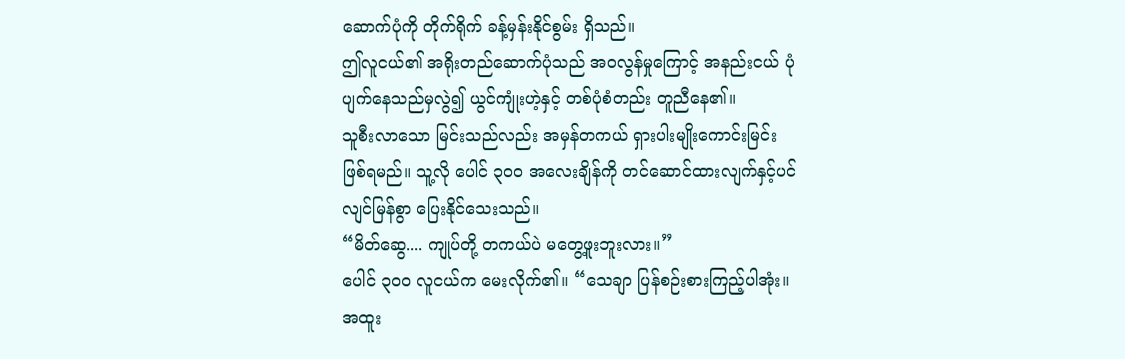ဆောက်ပုံကို တိုက်ရိုက် ခန့်မှန်းနိုင်စွမ်း ရှိသည်။
ဤလူငယ်၏ အရိုးတည်ဆောက်ပုံသည် အဝလွန်မှုကြောင့် အနည်းငယ် ပုံပျက်နေသည်မှလွဲ၍ ယွင်ကျုံးဟဲ့နှင့် တစ်ပုံစံတည်း တူညီနေ၏။
သူစီးလာသော မြင်းသည်လည်း အမှန်တကယ် ရှားပါးမျိုးကောင်းမြင်း ဖြစ်ရမည်။ သူ့လို ပေါင် ၃၀၀ အလေးချိန်ကို တင်ဆောင်ထားလျက်နှင့်ပင် လျင်မြန်စွာ ပြေးနိုင်သေးသည်။
“မိတ်ဆွေ.... ကျုပ်တို့ တကယ်ပဲ မတွေ့ဖူးဘူးလား။”
ပေါင် ၃၀၀ လူငယ်က မေးလိုက်၏။ “သေချာ ပြန်စဉ်းစားကြည့်ပါအုံး။ အထူး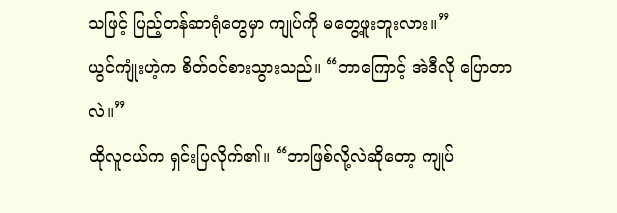သဖြင့် ပြည့်တန်ဆာရုံတွေမှာ ကျုပ်ကို မတွေ့ဖူးဘူးလား။”
ယွင်ကျုံးဟဲ့က စိတ်ဝင်စားသွားသည်။ “ဘာကြောင့် အဲဒီလို ပြောတာလဲ။”
ထိုလူငယ်က ရှင်းပြလိုက်၏။ “ဘာဖြစ်လို့လဲဆိုတော့ ကျုပ်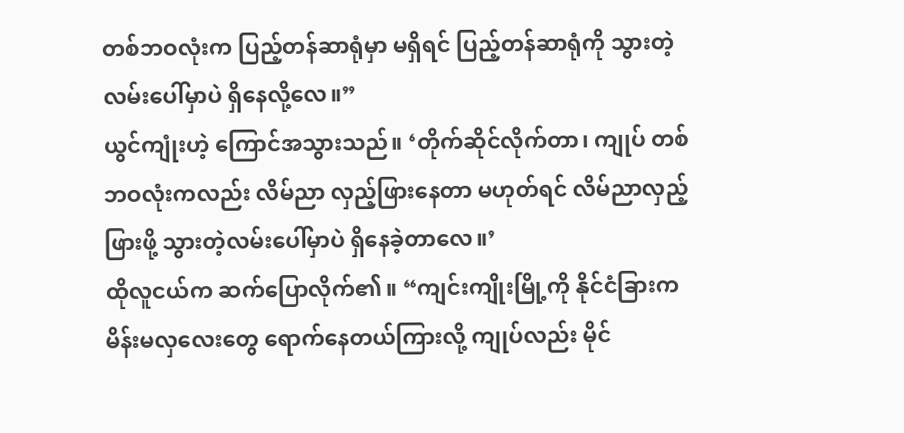တစ်ဘဝလုံးက ပြည့်တန်ဆာရုံမှာ မရှိရင် ပြည့်တန်ဆာရုံကို သွားတဲ့လမ်းပေါ်မှာပဲ ရှိနေလို့လေ။”
ယွင်ကျုံးဟဲ့ ကြောင်အသွားသည်။ ‘တိုက်ဆိုင်လိုက်တာ၊ ကျုပ် တစ်ဘဝလုံးကလည်း လိမ်ညာ လှည့်ဖြားနေတာ မဟုတ်ရင် လိမ်ညာလှည့်ဖြားဖို့ သွားတဲ့လမ်းပေါ်မှာပဲ ရှိနေခဲ့တာလေ။’
ထိုလူငယ်က ဆက်ပြောလိုက်၏။ “ကျင်းကျိုးမြို့ကို နိုင်ငံခြားက မိန်းမလှလေးတွေ ရောက်နေတယ်ကြားလို့ ကျုပ်လည်း မိုင်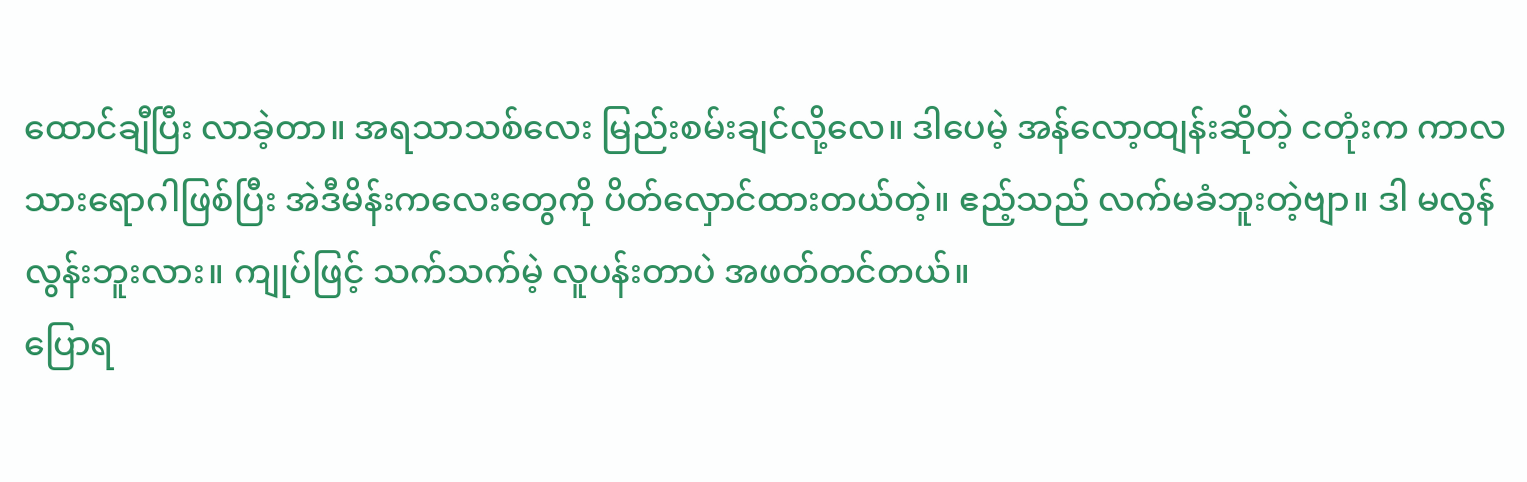ထောင်ချီပြီး လာခဲ့တာ။ အရသာသစ်လေး မြည်းစမ်းချင်လို့လေ။ ဒါပေမဲ့ အန်လော့ထျန်းဆိုတဲ့ ငတုံးက ကာလသားရောဂါဖြစ်ပြီး အဲဒီမိန်းကလေးတွေကို ပိတ်လှောင်ထားတယ်တဲ့။ ဧည့်သည် လက်မခံဘူးတဲ့ဗျာ။ ဒါ မလွန်လွန်းဘူးလား။ ကျုပ်ဖြင့် သက်သက်မဲ့ လူပန်းတာပဲ အဖတ်တင်တယ်။
ပြောရ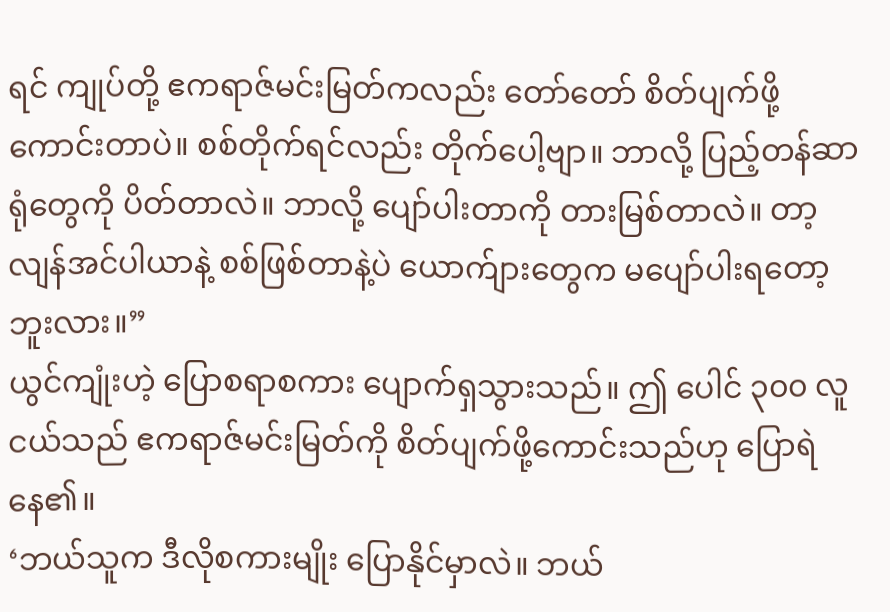ရင် ကျုပ်တို့ ဧကရာဇ်မင်းမြတ်ကလည်း တော်တော် စိတ်ပျက်ဖို့ ကောင်းတာပဲ။ စစ်တိုက်ရင်လည်း တိုက်ပေါ့ဗျာ။ ဘာလို့ ပြည့်တန်ဆာရုံတွေကို ပိတ်တာလဲ။ ဘာလို့ ပျော်ပါးတာကို တားမြစ်တာလဲ။ တာ့လျန်အင်ပါယာနဲ့ စစ်ဖြစ်တာနဲ့ပဲ ယောက်ျားတွေက မပျော်ပါးရတော့ဘူးလား။”
ယွင်ကျုံးဟဲ့ ပြောစရာစကား ပျောက်ရှသွားသည်။ ဤ ပေါင် ၃၀၀ လူငယ်သည် ဧကရာဇ်မင်းမြတ်ကို စိတ်ပျက်ဖို့ကောင်းသည်ဟု ပြောရဲနေ၏။
‘ဘယ်သူက ဒီလိုစကားမျိုး ပြောနိုင်မှာလဲ။ ဘယ်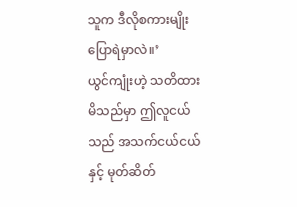သူက ဒီလိုစကားမျိုး ပြောရဲမှာလဲ။’
ယွင်ကျုံးဟဲ့ သတိထားမိသည်မှာ ဤလူငယ်သည် အသက်ငယ်ငယ်နှင့် မုတ်ဆိတ်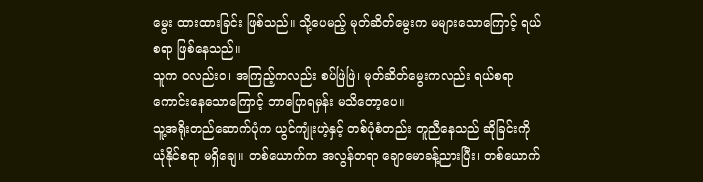မွေး ထားထားခြင်း ဖြစ်သည်။ သို့ပေမည့် မုတ်ဆိတ်မွေးက မများသောကြောင့် ရယ်စရာ ဖြစ်နေသည်။
သူက ဝလည်းဝ၊ အကြည့်ကလည်း စပ်ဖြဲဖြဲ၊ မုတ်ဆိတ်မွေးကလည်း ရယ်စရာကောင်းနေသောကြောင့် ဘာပြောရမှန်း မသိတော့ပေ။
သူ့အရိုးတည်ဆောက်ပုံက ယွင်ကျုံးဟဲ့နှင့် တစ်ပုံစံတည်း တူညီနေသည် ဆိုခြင်းကို ယုံနိုင်စရာ မရှိချေ။ တစ်ယောက်က အလွန်တရာ ချောမောခန့်ညားပြီး၊ တစ်ယောက်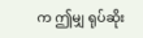က ဤမျှ ရုပ်ဆိုး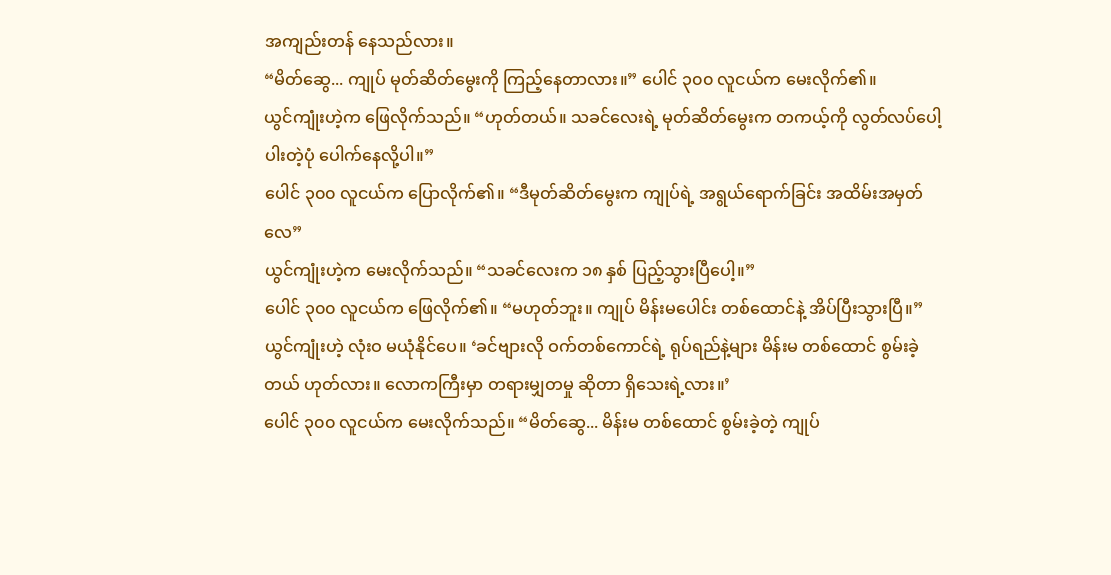အကျည်းတန် နေသည်လား။
“မိတ်ဆွေ... ကျုပ် မုတ်ဆိတ်မွေးကို ကြည့်နေတာလား။” ပေါင် ၃၀၀ လူငယ်က မေးလိုက်၏။
ယွင်ကျုံးဟဲ့က ဖြေလိုက်သည်။ “ဟုတ်တယ်။ သခင်လေးရဲ့ မုတ်ဆိတ်မွေးက တကယ့်ကို လွတ်လပ်ပေါ့ပါးတဲ့ပုံ ပေါက်နေလို့ပါ။”
ပေါင် ၃၀၀ လူငယ်က ပြောလိုက်၏။ “ဒီမုတ်ဆိတ်မွေးက ကျုပ်ရဲ့ အရွယ်ရောက်ခြင်း အထိမ်းအမှတ်လေ”
ယွင်ကျုံးဟဲ့က မေးလိုက်သည်။ “သခင်လေးက ၁၈ နှစ် ပြည့်သွားပြီပေါ့။”
ပေါင် ၃၀၀ လူငယ်က ဖြေလိုက်၏။ “မဟုတ်ဘူး။ ကျုပ် မိန်းမပေါင်း တစ်ထောင်နဲ့ အိပ်ပြီးသွားပြီ။”
ယွင်ကျုံးဟဲ့ လုံးဝ မယုံနိုင်ပေ။ ‘ခင်ဗျားလို ဝက်တစ်ကောင်ရဲ့ ရုပ်ရည်နဲ့များ မိန်းမ တစ်ထောင် စွမ်းခဲ့တယ် ဟုတ်လား။ လောကကြီးမှာ တရားမျှတမှု ဆိုတာ ရှိသေးရဲ့လား။’
ပေါင် ၃၀၀ လူငယ်က မေးလိုက်သည်။ “မိတ်ဆွေ... မိန်းမ တစ်ထောင် စွမ်းခဲ့တဲ့ ကျုပ်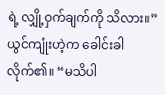ရဲ့ လျှို့ဝှက်ချက်ကို သိလား။”
ယွင်ကျုံးဟဲ့က ခေါင်းခါလိုက်၏။ “မသိပါ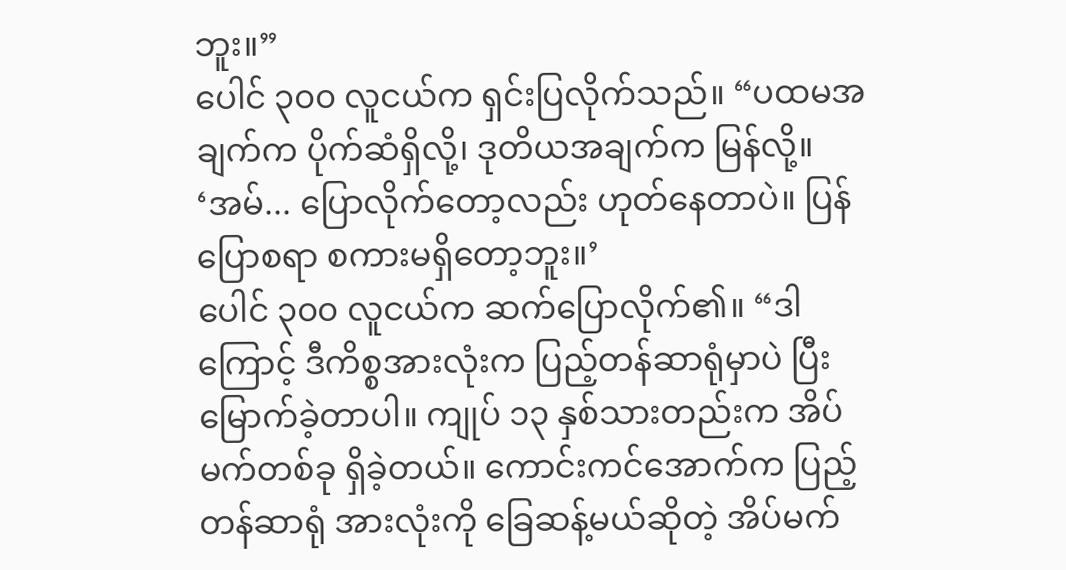ဘူး။”
ပေါင် ၃၀၀ လူငယ်က ရှင်းပြလိုက်သည်။ “ပထမအချက်က ပိုက်ဆံရှိလို့၊ ဒုတိယအချက်က မြန်လို့။
‘အမ်... ပြောလိုက်တော့လည်း ဟုတ်နေတာပဲ။ ပြန်ပြောစရာ စကားမရှိတော့ဘူး။’
ပေါင် ၃၀၀ လူငယ်က ဆက်ပြောလိုက်၏။ “ဒါကြောင့် ဒီကိစ္စအားလုံးက ပြည့်တန်ဆာရုံမှာပဲ ပြီးမြောက်ခဲ့တာပါ။ ကျုပ် ၁၃ နှစ်သားတည်းက အိပ်မက်တစ်ခု ရှိခဲ့တယ်။ ကောင်းကင်အောက်က ပြည့်တန်ဆာရုံ အားလုံးကို ခြေဆန့်မယ်ဆိုတဲ့ အိပ်မက်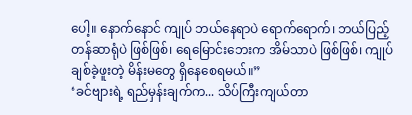ပေါ့။ နောက်နောင် ကျုပ် ဘယ်နေရာပဲ ရောက်ရောက်၊ ဘယ်ပြည့်တန်ဆာရုံပဲ ဖြစ်ဖြစ်၊ ရေမြောင်းဘေးက အိမ်သာပဲ ဖြစ်ဖြစ်၊ ကျုပ် ချစ်ခဲ့ဖူးတဲ့ မိန်းမတွေ ရှိနေစေရမယ်။”
‘ခင်ဗျားရဲ့ ရည်မှန်းချက်က... သိပ်ကြီးကျယ်တာ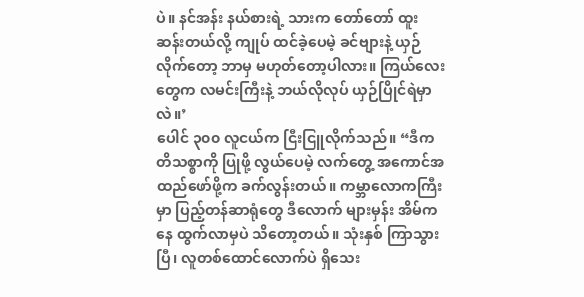ပဲ။ နင်အန်း နယ်စားရဲ့ သားက တော်တော် ထူးဆန်းတယ်လို့ ကျုပ် ထင်ခဲ့ပေမဲ့ ခင်ဗျားနဲ့ ယှဉ်လိုက်တော့ ဘာမှ မဟုတ်တော့ပါလား။ ကြယ်လေးတွေက လမင်းကြီးနဲ့ ဘယ်လိုလုပ် ယှဉ်ပြိုင်ရဲမှာလဲ။’
ပေါင် ၃၀၀ လူငယ်က ငြီးငြူလိုက်သည်။ “ဒီကတိသစ္စာကို ပြုဖို့ လွယ်ပေမဲ့ လက်တွေ့ အကောင်အထည်ဖော်ဖို့က ခက်လွန်းတယ်။ ကမ္ဘာလောကကြီးမှာ ပြည့်တန်ဆာရုံတွေ ဒီလောက် များမှန်း အိမ်ကနေ ထွက်လာမှပဲ သိတော့တယ်။ သုံးနှစ် ကြာသွားပြီ၊ လူတစ်ထောင်လောက်ပဲ ရှိသေး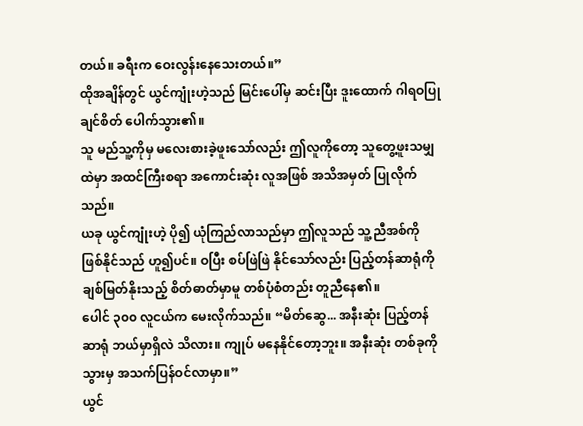တယ်။ ခရီးက ဝေးလွန်းနေသေးတယ်။”
ထိုအချိန်တွင် ယွင်ကျုံးဟဲ့သည် မြင်းပေါ်မှ ဆင်းပြီး ဒူးထောက် ဂါရဝပြုချင်စိတ် ပေါက်သွား၏။
သူ မည်သူ့ကိုမှ မလေးစားခဲ့ဖူးသော်လည်း ဤလူကိုတော့ သူတွေ့ဖူးသမျှထဲမှာ အထင်ကြီးစရာ အကောင်းဆုံး လူအဖြစ် အသိအမှတ် ပြုလိုက်သည်။
ယခု ယွင်ကျုံးဟဲ့ ပို၍ ယုံကြည်လာသည်မှာ ဤလူသည် သူ့ညီအစ်ကို ဖြစ်နိုင်သည် ဟူ၍ပင်။ ဝပြီး စပ်ဖြဲဖြဲ နိုင်သော်လည်း ပြည့်တန်ဆာရုံကို ချစ်မြတ်နိုးသည့် စိတ်ဓာတ်မှာမူ တစ်ပုံစံတည်း တူညီနေ၏။
ပေါင် ၃၀၀ လူငယ်က မေးလိုက်သည်။ “မိတ်ဆွေ... အနီးဆုံး ပြည့်တန်ဆာရုံ ဘယ်မှာရှိလဲ သိလား။ ကျုပ် မနေနိုင်တော့ဘူး။ အနီးဆုံး တစ်ခုကို သွားမှ အသက်ပြန်ဝင်လာမှာ။”
ယွင်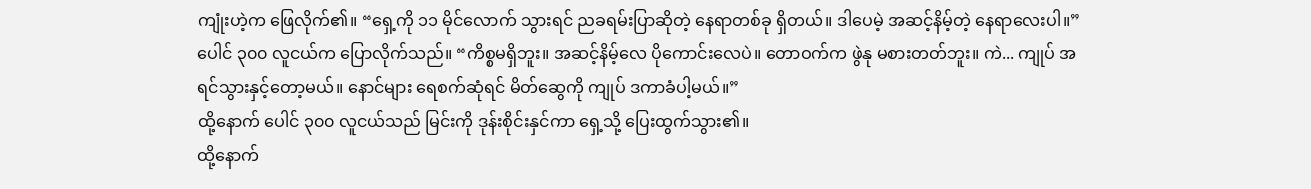ကျုံးဟဲ့က ဖြေလိုက်၏။ “ရှေ့ကို ၁၁ မိုင်လောက် သွားရင် ညခရမ်းပြာဆိုတဲ့ နေရာတစ်ခု ရှိတယ်။ ဒါပေမဲ့ အဆင့်နိမ့်တဲ့ နေရာလေးပါ။”
ပေါင် ၃၀၀ လူငယ်က ပြောလိုက်သည်။ “ကိစ္စမရှိဘူး။ အဆင့်နိမ့်လေ ပိုကောင်းလေပဲ။ တောဝက်က ဖွဲနု မစားတတ်ဘူး။ ကဲ... ကျုပ် အရင်သွားနှင့်တော့မယ်။ နောင်များ ရေစက်ဆုံရင် မိတ်ဆွေကို ကျုပ် ဒကာခံပါ့မယ်။”
ထို့နောက် ပေါင် ၃၀၀ လူငယ်သည် မြင်းကို ဒုန်းစိုင်းနှင်ကာ ရှေ့သို့ ပြေးထွက်သွား၏။
ထို့နောက်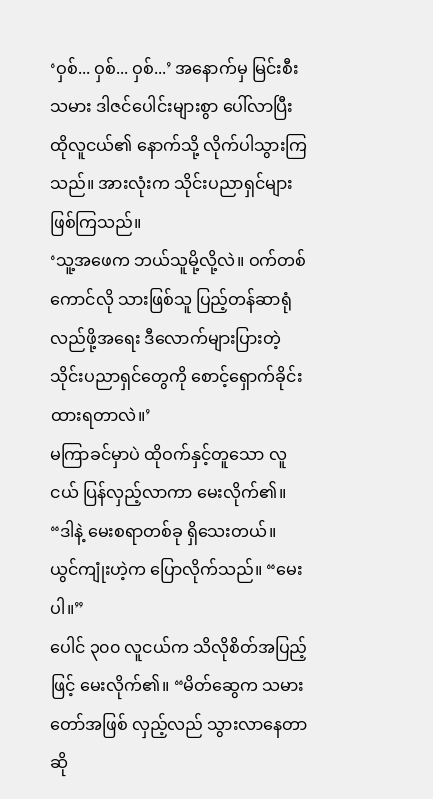‘ဝှစ်... ဝှစ်... ဝှစ်...’ အနောက်မှ မြင်းစီးသမား ဒါဇင်ပေါင်းများစွာ ပေါ်လာပြီး ထိုလူငယ်၏ နောက်သို့ လိုက်ပါသွားကြသည်။ အားလုံးက သိုင်းပညာရှင်များ ဖြစ်ကြသည်။
‘သူ့အဖေက ဘယ်သူမို့လို့လဲ။ ဝက်တစ်ကောင်လို သားဖြစ်သူ ပြည့်တန်ဆာရုံ လည်ဖို့အရေး ဒီလောက်များပြားတဲ့ သိုင်းပညာရှင်တွေကို စောင့်ရှောက်ခိုင်းထားရတာလဲ။’
မကြာခင်မှာပဲ ထိုဝက်နှင့်တူသော လူငယ် ပြန်လှည့်လာကာ မေးလိုက်၏။ “ဒါနဲ့ မေးစရာတစ်ခု ရှိသေးတယ်။
ယွင်ကျုံးဟဲ့က ပြောလိုက်သည်။ “မေးပါ။”
ပေါင် ၃၀၀ လူငယ်က သိလိုစိတ်အပြည့်ဖြင့် မေးလိုက်၏။ “မိတ်ဆွေက သမားတော်အဖြစ် လှည့်လည် သွားလာနေတာဆို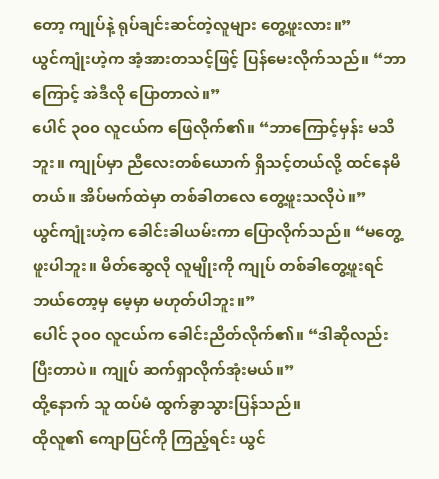တော့ ကျုပ်နဲ့ ရုပ်ချင်းဆင်တဲ့လူများ တွေ့ဖူးလား။”
ယွင်ကျုံးဟဲ့က အံ့အားတသင့်ဖြင့် ပြန်မေးလိုက်သည်။ “ဘာကြောင့် အဲဒီလို ပြောတာလဲ။”
ပေါင် ၃၀၀ လူငယ်က ဖြေလိုက်၏။ “ဘာကြောင့်မှန်း မသိဘူး။ ကျုပ်မှာ ညီလေးတစ်ယောက် ရှိသင့်တယ်လို့ ထင်နေမိတယ်။ အိပ်မက်ထဲမှာ တစ်ခါတလေ တွေ့ဖူးသလိုပဲ။”
ယွင်ကျုံးဟဲ့က ခေါင်းခါယမ်းကာ ပြောလိုက်သည်။ “မတွေ့ဖူးပါဘူး။ မိတ်ဆွေလို လူမျိုးကို ကျုပ် တစ်ခါတွေ့ဖူးရင် ဘယ်တော့မှ မေ့မှာ မဟုတ်ပါဘူး။”
ပေါင် ၃၀၀ လူငယ်က ခေါင်းညိတ်လိုက်၏။ “ဒါဆိုလည်း ပြီးတာပဲ။ ကျုပ် ဆက်ရှာလိုက်အုံးမယ်။”
ထို့နောက် သူ ထပ်မံ ထွက်ခွာသွားပြန်သည်။
ထိုလူ၏ ကျောပြင်ကို ကြည့်ရင်း ယွင်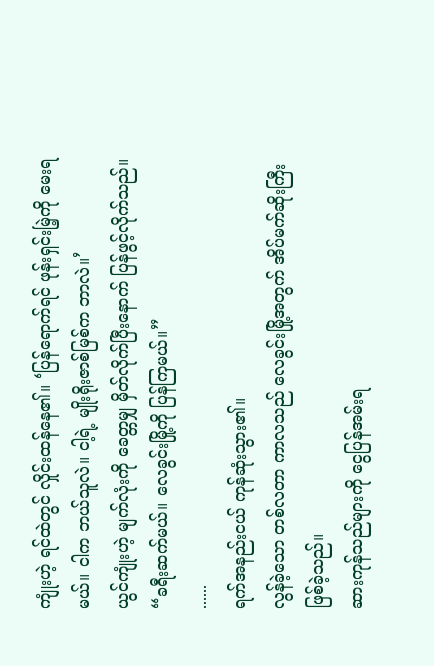ကျုံးဟဲ့ ရင်ထဲတွင် လှိုင်းထန်နေ၏။ ‘ပြန်ရောက်ရင် ဖုန်းရှင်းမြဲ့ကို မေးရမယ်။ ငါက ဘယ်သူလဲ။ ငါ့ရဲ့ မျိုးရိုးဇာစ်မြစ်က ဘာလဲ။’
ယွင်ကျုံးဟဲ့ မျက်လုံးကို ခေတ္တမျှ မှိတ်လိုက်ပြီးနောက် ပြန်ဖွင့်လိုက်သည်။ “ခရီးဆက်မယ်။ လေခွင်းမြို့ကို ပြန်ကြမယ်။”
......
ရက်အနည်းငယ် ကုန်ဆုံးသွား၏။
လွန်ခဲ့သော တစ်လတာ ကာလသည် လေခွင်းမြို့အတွက် အိပ်မက်ဆိုးကြီး ဖြစ်ခဲ့သည်။
ဆားကုန်သည်များကို ငွေပြန်အမ်းရ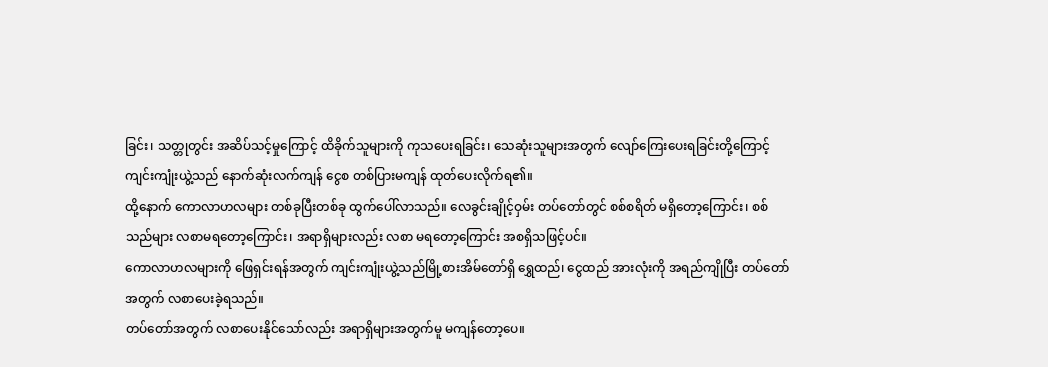ခြင်း၊ သတ္တုတွင်း အဆိပ်သင့်မှုကြောင့် ထိခိုက်သူများကို ကုသပေးရခြင်း၊ သေဆုံးသူများအတွက် လျော်ကြေးပေးရခြင်းတို့ကြောင့် ကျင်းကျုံးယွဲ့သည် နောက်ဆုံးလက်ကျန် ငွေစ တစ်ပြားမကျန် ထုတ်ပေးလိုက်ရ၏။
ထို့နောက် ကောလာဟလများ တစ်ခုပြီးတစ်ခု ထွက်ပေါ်လာသည်။ လေခွင်းချိုင့်ဝှမ်း တပ်တော်တွင် စစ်စရိတ် မရှိတော့ကြောင်း၊ စစ်သည်များ လစာမရတော့ကြောင်း၊ အရာရှိများလည်း လစာ မရတော့ကြောင်း အစရှိသဖြင့်ပင်။
ကောလာဟလများကို ဖြေရှင်းရန်အတွက် ကျင်းကျုံးယွဲ့သည်မြို့စားအိမ်တော်ရှိ ရွှေထည်၊ ငွေထည် အားလုံးကို အရည်ကျိုပြီး တပ်တော်အတွက် လစာပေးခဲ့ရသည်။
တပ်တော်အတွက် လစာပေးနိုင်သော်လည်း အရာရှိများအတွက်မူ မကျန်တော့ပေ။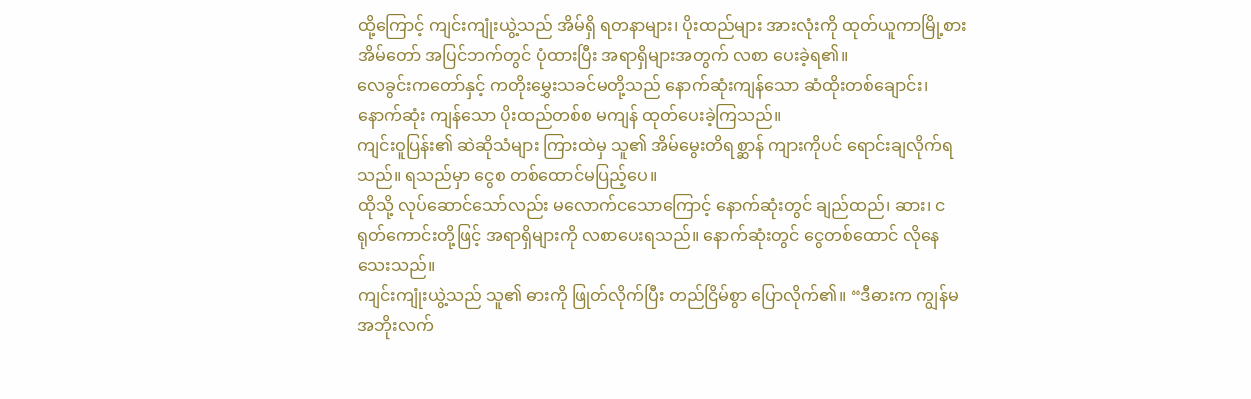ထို့ကြောင့် ကျင်းကျုံးယွဲ့သည် အိမ်ရှိ ရတနာများ၊ ပိုးထည်များ အားလုံးကို ထုတ်ယူကာမြို့စားအိမ်တော် အပြင်ဘက်တွင် ပုံထားပြီး အရာရှိများအတွက် လစာ ပေးခဲ့ရ၏။
လေခွင်းကတော်နှင့် ကတိုးမွှေးသခင်မတို့သည် နောက်ဆုံးကျန်သော ဆံထိုးတစ်ချောင်း၊ နောက်ဆုံး ကျန်သော ပိုးထည်တစ်စ မကျန် ထုတ်ပေးခဲ့ကြသည်။
ကျင်းဝူပြန်း၏ ဆဲဆိုသံများ ကြားထဲမှ သူ၏ အိမ်မွေးတိရစ္ဆာန် ကျားကိုပင် ရောင်းချလိုက်ရသည်။ ရသည်မှာ ငွေစ တစ်ထောင်မပြည့်ပေ။
ထိုသို့ လုပ်ဆောင်သော်လည်း မလောက်ငသောကြောင့် နောက်ဆုံးတွင် ချည်ထည်၊ ဆား၊ ငရုတ်ကောင်းတို့ဖြင့် အရာရှိများကို လစာပေးရသည်။ နောက်ဆုံးတွင် ငွေတစ်ထောင် လိုနေသေးသည်။
ကျင်းကျုံးယွဲ့သည် သူ၏ ဓားကို ဖြုတ်လိုက်ပြီး တည်ငြိမ်စွာ ပြောလိုက်၏။ “ဒီဓားက ကျွန်မ အဘိုးလက်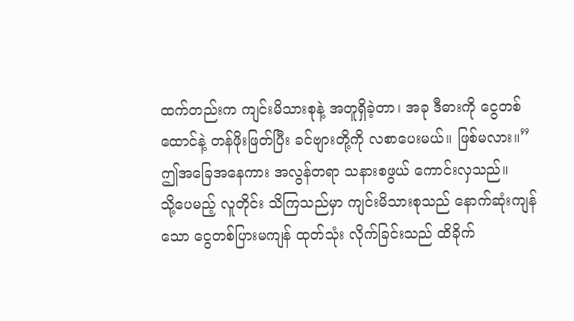ထက်တည်းက ကျင်းမိသားစုနဲ့ အတူရှိခဲ့တာ၊ အခု ဒီဓားကို ငွေတစ်ထောင်နဲ့ တန်ဖိုးဖြတ်ပြီး ခင်ဗျားတို့ကို လစာပေးမယ်။ ဖြစ်မလား။”
ဤအခြေအနေကား အလွန်တရာ သနားစဖွယ် ကောင်းလှသည်။
သို့ပေမည့် လူတိုင်း သိကြသည်မှာ ကျင်းမိသားစုသည် နောက်ဆုံးကျန်သော ငွေတစ်ပြားမကျန် ထုတ်သုံး လိုက်ခြင်းသည် ထိခိုက်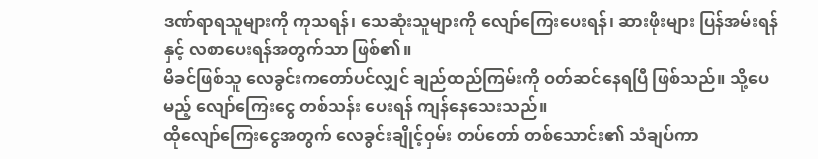ဒဏ်ရာရသူများကို ကုသရန်၊ သေဆုံးသူများကို လျော်ကြေးပေးရန်၊ ဆားဖိုးများ ပြန်အမ်းရန်နှင့် လစာပေးရန်အတွက်သာ ဖြစ်၏။
မိခင်ဖြစ်သူ လေခွင်းကတော်ပင်လျှင် ချည်ထည်ကြမ်းကို ဝတ်ဆင်နေရပြီ ဖြစ်သည်။ သို့ပေမည့် လျော်ကြေးငွေ တစ်သန်း ပေးရန် ကျန်နေသေးသည်။
ထိုလျော်ကြေးငွေအတွက် လေခွင်းချိုင့်ဝှမ်း တပ်တော် တစ်သောင်း၏ သံချပ်ကာ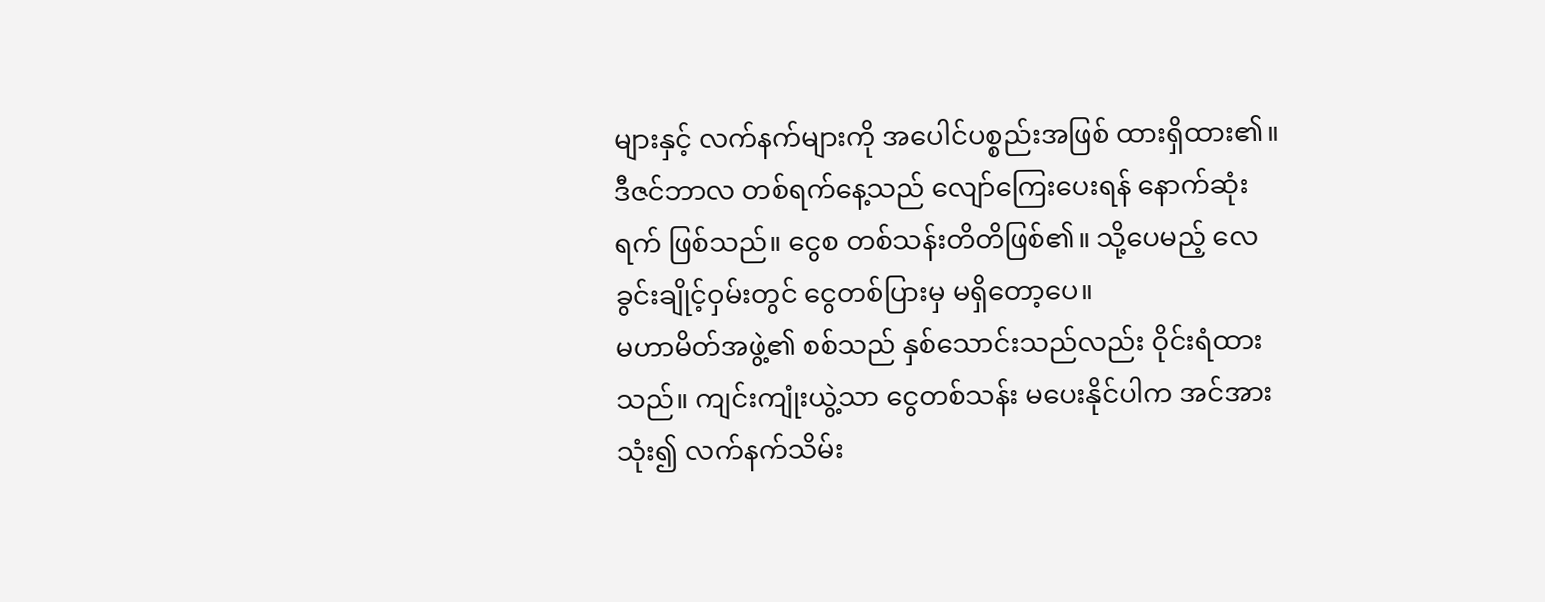များနှင့် လက်နက်များကို အပေါင်ပစ္စည်းအဖြစ် ထားရှိထား၏။
ဒီဇင်ဘာလ တစ်ရက်နေ့သည် လျော်ကြေးပေးရန် နောက်ဆုံးရက် ဖြစ်သည်။ ငွေစ တစ်သန်းတိတိဖြစ်၏။ သို့ပေမည့် လေခွင်းချိုင့်ဝှမ်းတွင် ငွေတစ်ပြားမှ မရှိတော့ပေ။
မဟာမိတ်အဖွဲ့၏ စစ်သည် နှစ်သောင်းသည်လည်း ဝိုင်းရံထားသည်။ ကျင်းကျုံးယွဲ့သာ ငွေတစ်သန်း မပေးနိုင်ပါက အင်အားသုံး၍ လက်နက်သိမ်း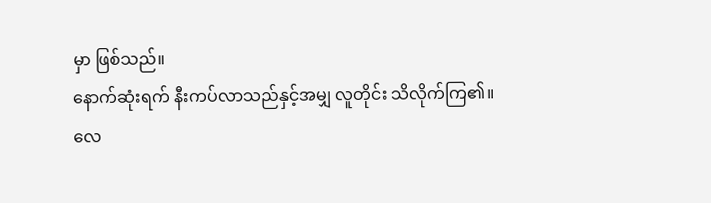မှာ ဖြစ်သည်။
နောက်ဆုံးရက် နီးကပ်လာသည်နှင့်အမျှ လူတိုင်း သိလိုက်ကြ၏။
လေ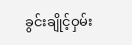ခွင်းချိုင့်ဝှမ်း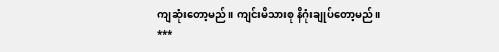ကျဆုံးတော့မည်။ ကျင်းမိသားစု နိဂုံးချုပ်တော့မည်။
***